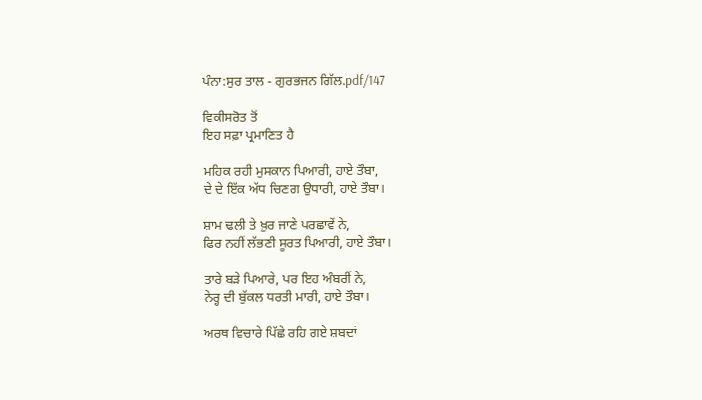ਪੰਨਾ:ਸੁਰ ਤਾਲ - ਗੁਰਭਜਨ ਗਿੱਲ.pdf/147

ਵਿਕੀਸਰੋਤ ਤੋਂ
ਇਹ ਸਫ਼ਾ ਪ੍ਰਮਾਣਿਤ ਹੈ

ਮਹਿਕ ਰਹੀ ਮੁਸਕਾਨ ਪਿਆਰੀ, ਹਾਏ ਤੌਬਾ,
ਦੇ ਦੇ ਇੱਕ ਅੱਧ ਚਿਣਗ ਉਧਾਰੀ, ਹਾਏ ਤੌਬਾ।

ਸ਼ਾਮ ਢਲੀ ਤੇ ਖ਼ੁਰ ਜਾਣੇ ਪਰਛਾਵੇਂ ਨੇ,
ਫਿਰ ਨਹੀਂ ਲੱਭਣੀ ਸੂਰਤ ਪਿਆਰੀ, ਹਾਏ ਤੌਬਾ।

ਤਾਰੇ ਬੜੇ ਪਿਆਰੇ, ਪਰ ਇਹ ਅੰਬਰੀਂ ਨੇ,
ਨੇਰ੍ਹ ਦੀ ਬੁੱਕਲ ਧਰਤੀ ਮਾਰੀ, ਹਾਏ ਤੌਬਾ।

ਅਰਥ ਵਿਚਾਰੇ ਪਿੱਛੇ ਰਹਿ ਗਏ ਸ਼ਬਦਾਂ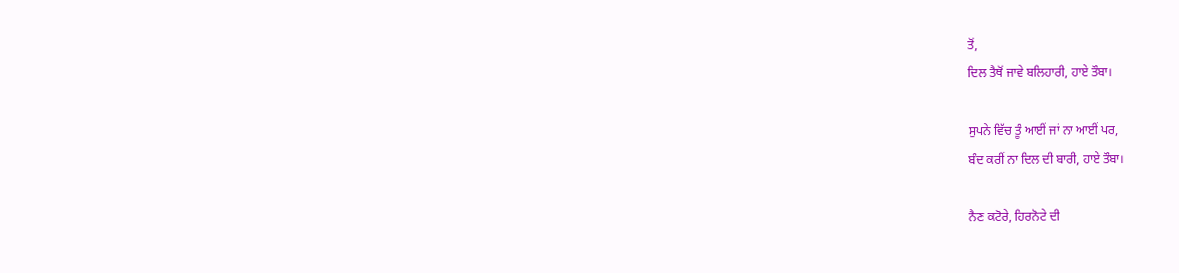ਤੋਂ,
ਦਿਲ ਤੈਥੋਂ ਜਾਵੇ ਬਲਿਹਾਰੀ, ਹਾਏ ਤੌਬਾ।

ਸੁਪਨੇ ਵਿੱਚ ਤੂੰ ਆਈਂ ਜਾਂ ਨਾ ਆਈਂ ਪਰ,
ਬੰਦ ਕਰੀਂ ਨਾ ਦਿਲ ਦੀ ਬਾਰੀ, ਹਾਏ ਤੌਬਾ।

ਨੈਣ ਕਟੋਰੇ, ਹਿਰਨੋਟੇ ਦੀ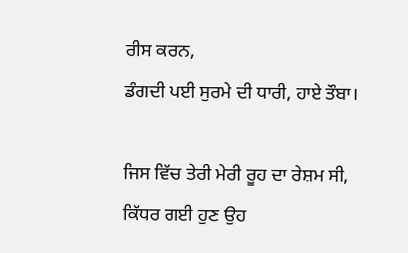ਰੀਸ ਕਰਨ,
ਡੰਗਦੀ ਪਈ ਸੁਰਮੇ ਦੀ ਧਾਰੀ, ਹਾਏ ਤੌਬਾ।

ਜਿਸ ਵਿੱਚ ਤੇਰੀ ਮੇਰੀ ਰੂਹ ਦਾ ਰੇਸ਼ਮ ਸੀ,
ਕਿੱਧਰ ਗਈ ਹੁਣ ਉਹ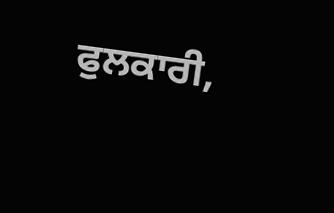ਫੁਲਕਾਰੀ,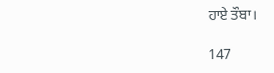ਹਾਏ ਤੌਬਾ।

147